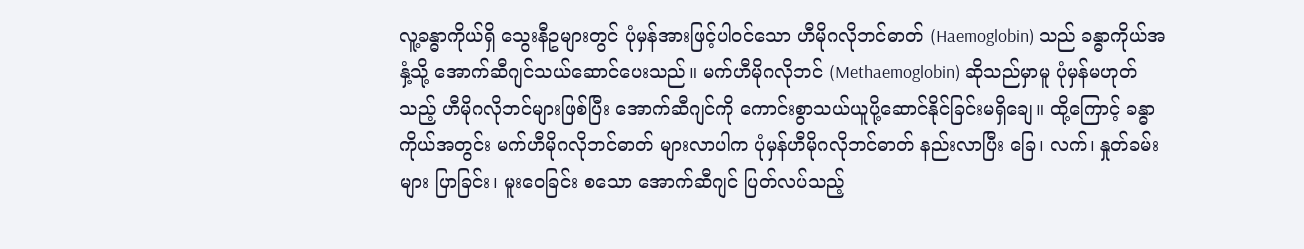လူ့ခန္ဓာကိုယ်ရှိ သွေးနီဥများတွင် ပုံမှန်အားဖြင့်ပါဝင်သော ဟီမိုဂလိုဘင်ဓာတ် (Haemoglobin) သည် ခန္ဓာကိုယ်အနှံ့သို့ အောက်ဆီဂျင်သယ်ဆောင်ပေးသည်။ မက်ဟီမိုဂလိုဘင် (Methaemoglobin) ဆိုသည်မှာမူ ပုံမှန်မဟုတ်သည့် ဟီမိုဂလိုဘင်များဖြစ်ပြီး အောက်ဆီဂျင်ကို ကောင်းစွာသယ်ယူပို့ဆောင်နိုင်ခြင်းမရှိချေ။ ထို့ကြောင့် ခန္ဓာကိုယ်အတွင်း မက်ဟီမိုဂလိုဘင်ဓာတ် များလာပါက ပုံမှန်ဟီမိုဂလိုဘင်ဓာတ် နည်းလာပြီး ခြေ၊ လက်၊ နှုတ်ခမ်းများ ပြာခြင်း၊ မူးဝေခြင်း စသော အောက်ဆီဂျင် ပြတ်လပ်သည့်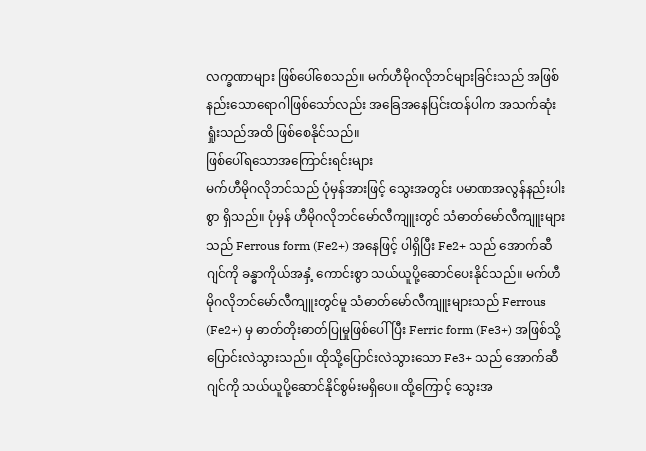လက္ခဏာများ ဖြစ်ပေါ်စေသည်။ မက်ဟီမိုဂလိုဘင်များခြင်းသည် အဖြစ်နည်းသောရောဂါဖြစ်သော်လည်း အခြေအနေပြင်းထန်ပါက အသက်ဆုံးရှုံးသည်အထိ ဖြစ်စေနိုင်သည်။
ဖြစ်ပေါ်ရသောအကြောင်းရင်းများ
မက်ဟီမိုဂလိုဘင်သည် ပုံမှန်အားဖြင့် သွေးအတွင်း ပမာဏအလွန်နည်းပါးစွာ ရှိသည်။ ပုံမှန် ဟီမိုဂလိုဘင်မော်လီကျူးတွင် သံဓာတ်မော်လီကျူးများသည် Ferrous form (Fe2+) အနေဖြင့် ပါရှိပြီး Fe2+ သည် အောက်ဆီဂျင်ကို ခန္ဓာကိုယ်အနှံ့ ကောင်းစွာ သယ်ယူပို့ဆောင်ပေးနိုင်သည်။ မက်ဟီမိုဂလိုဘင်မော်လီကျူးတွင်မူ သံဓာတ်မော်လီကျူးများသည် Ferrous (Fe2+) မှ ဓာတ်တိုးဓာတ်ပြုမှုဖြစ်ပေါ်ပြီး Ferric form (Fe3+) အဖြစ်သို့ ပြောင်းလဲသွားသည်။ ထိုသို့ပြောင်းလဲသွားသော Fe3+ သည် အောက်ဆီဂျင်ကို သယ်ယူပို့ဆောင်နိုင်စွမ်းမရှိပေ။ ထို့ကြောင့် သွေးအ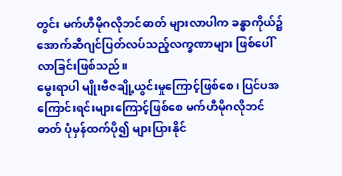တွင်း မက်ဟီမိုဂလိုဘင်ဓာတ် များလာပါက ခန္ဓာကိုယ်၌ အောက်ဆီဂျင်ပြတ်လပ်သည့်လက္ခဏာများ ဖြစ်ပေါ်လာခြင်းဖြစ်သည်။
မွေးရာပါ မျိုးဗီဇချို့ယွင်းမှုကြောင့်ဖြစ်စေ၊ ပြင်ပအကြောင်းရင်းများကြောင့်ဖြစ်စေ မက်ဟီမိုဂလိုဘင်ဓာတ် ပုံမှန်ထက်ပို၍ များပြားနိုင်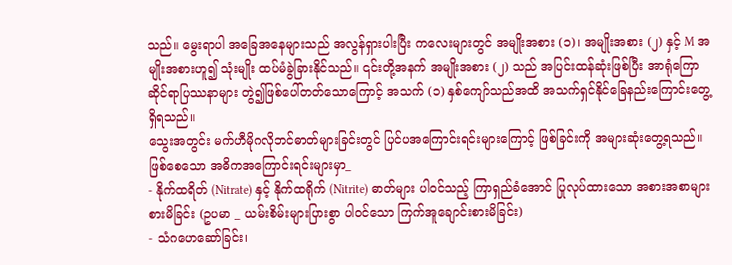သည်။ မွေးရာပါ အခြေအနေများသည် အလွန်ရှားပါးပြီး ကလေးများတွင် အမျိုးအစား (၁)၊ အမျိုးအစား (၂) နှင့် M အမျိုးအစားဟူ၍ သုံးမျိုး ထပ်မံခွဲခြားနိုင်သည်။ ၎င်းတို့အနက် အမျိုးအစား (၂) သည် အပြင်းထန်ဆုံးဖြစ်ပြီး အာရုံကြောဆိုင်ရာပြဿနာများ တွဲ၍ဖြစ်ပေါ်တတ်သောကြောင့် အသက် (၁) နှစ်ကျော်သည်အထိ အသက်ရှင်နိုင်ခြေနည်းကြောင်းတွေ့ရှိရသည်။
သွေးအတွင်း မက်ဟီမိုဂလိုဘင်ဓာတ်များခြင်းတွင် ပြင်ပအကြောင်းရင်းများကြောင့် ဖြစ်ခြင်းကို အများဆုံးတွေ့ရသည်။ ဖြစ်စေသော အဓိကအကြောင်းရင်းများမှာ_
- နိုက်ထရိတ် (Nitrate) နှင့် နိုက်ထရိုက် (Nitrite) ဓာတ်များ ပါဝင်သည့် ကြာရှည်ခံအောင် ပြုလုပ်ထားသော အစားအစာများ စားမိခြင်း (ဥပမာ _ ယမ်းစိမ်းများပြားစွာ ပါဝင်သော ကြက်အူချောင်းစားမိခြင်း)
- သံဂဟေဆော်ခြင်း၊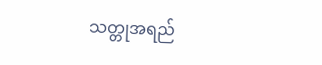သတ္တုအရည်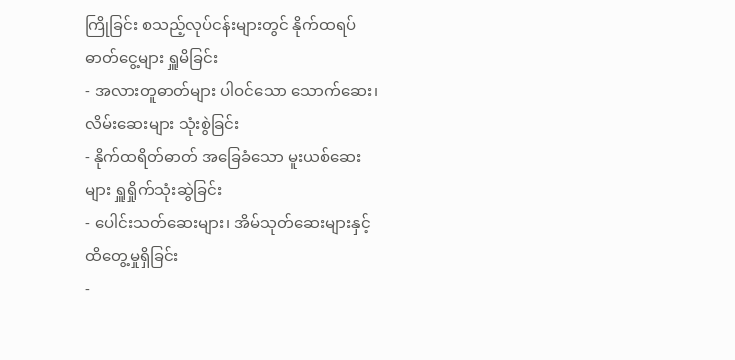ကြိုခြင်း စသည့်လုပ်ငန်းများတွင် နိုက်ထရပ်ဓာတ်ငွေ့များ ရှူမိခြင်း
- အလားတူဓာတ်များ ပါဝင်သော သောက်ဆေး၊ လိမ်းဆေးများ သုံးစွဲခြင်း
- နိုက်ထရိတ်ဓာတ် အခြေခံသော မူးယစ်ဆေးများ ရှူရှိုက်သုံးဆွဲခြင်း
- ပေါင်းသတ်ဆေးများ၊ အိမ်သုတ်ဆေးများနှင့် ထိတွေ့မှုရှိခြင်း
-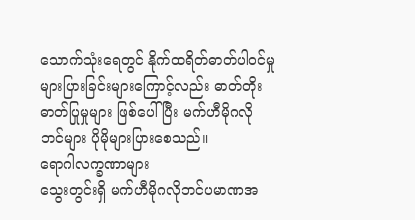သောက်သုံးရေတွင် နိုက်ထရိတ်ဓာတ်ပါဝင်မှု များပြားခြင်းများကြောင့်လည်း ဓာတ်တိုးဓာတ်ပြုမှုများ ဖြစ်ပေါ်ပြီး မက်ဟီမိုဂလိုဘင်များ ပိုမိုများပြားစေသည်။
ရောဂါလက္ခဏာများ
သွေးတွင်းရှိ မက်ဟီမိုဂလိုဘင်ပမာဏအ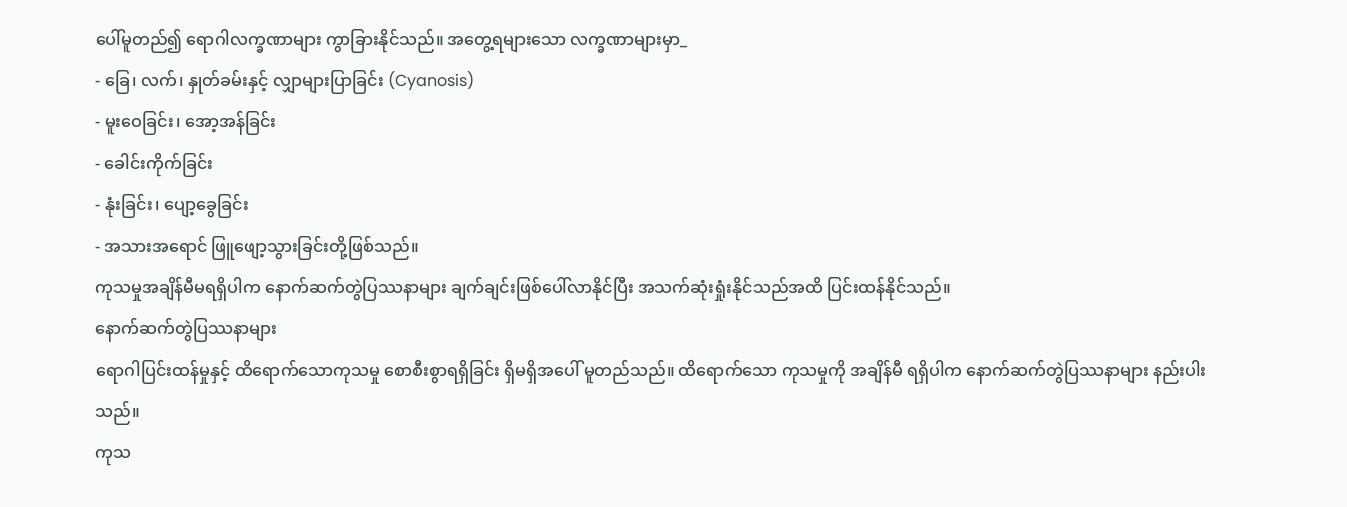ပေါ်မူတည်၍ ရောဂါလက္ခဏာများ ကွာခြားနိုင်သည်။ အတွေ့ရများသော လက္ခဏာများမှာ_
- ခြေ၊ လက်၊ နှုတ်ခမ်းနှင့် လျှာများပြာခြင်း (Cyanosis)
- မူးဝေခြင်း၊ အော့အန်ခြင်း
- ခေါင်းကိုက်ခြင်း
- နုံးခြင်း၊ ပျော့ခွေခြင်း
- အသားအရောင် ဖြူဖျော့သွားခြင်းတို့ဖြစ်သည်။
ကုသမှုအချိန်မီမရရှိပါက နောက်ဆက်တွဲပြဿနာများ ချက်ချင်းဖြစ်ပေါ်လာနိုင်ပြီး အသက်ဆုံးရှုံးနိုင်သည်အထိ ပြင်းထန်နိုင်သည်။
နောက်ဆက်တွဲပြဿနာများ
ရောဂါပြင်းထန်မှုနှင့် ထိရောက်သောကုသမှု စောစီးစွာရရှိခြင်း ရှိမရှိအပေါ် မူတည်သည်။ ထိရောက်သော ကုသမှုကို အချိန်မီ ရရှိပါက နောက်ဆက်တွဲပြဿနာများ နည်းပါးသည်။
ကုသ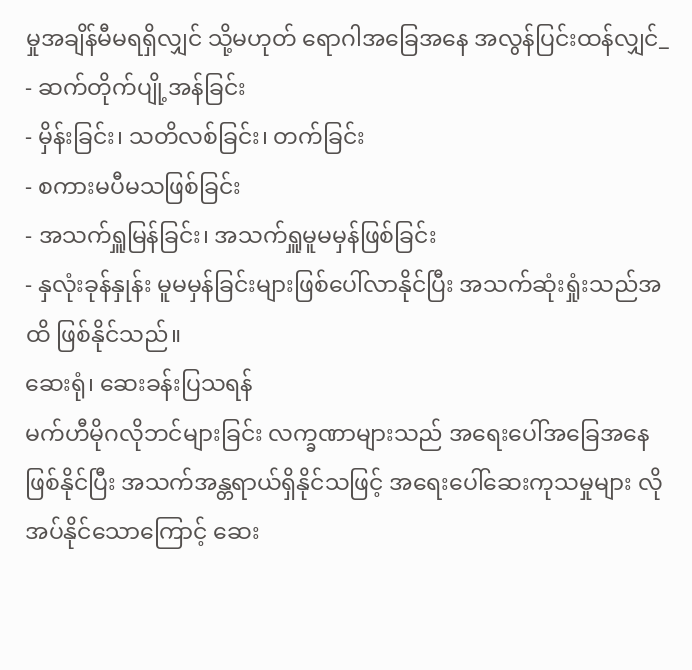မှုအချိန်မီမရရှိလျှင် သို့မဟုတ် ရောဂါအခြေအနေ အလွန်ပြင်းထန်လျှင်_
- ဆက်တိုက်ပျို့အန်ခြင်း
- မှိန်းခြင်း၊ သတိလစ်ခြင်း၊ တက်ခြင်း
- စကားမပီမသဖြစ်ခြင်း
- အသက်ရှူမြန်ခြင်း၊ အသက်ရှူမူမမှန်ဖြစ်ခြင်း
- နှလုံးခုန်နှုန်း မူမမှန်ခြင်းများဖြစ်ပေါ်လာနိုင်ပြီး အသက်ဆုံးရှုံးသည်အထိ ဖြစ်နိုင်သည်။
ဆေးရုံ၊ ဆေးခန်းပြသရန်
မက်ဟီမိုဂလိုဘင်များခြင်း လက္ခဏာများသည် အရေးပေါ်အခြေအနေဖြစ်နိုင်ပြီး အသက်အန္တရာယ်ရှိနိုင်သဖြင့် အရေးပေါ်ဆေးကုသမှုများ လိုအပ်နိုင်သောကြောင့် ဆေး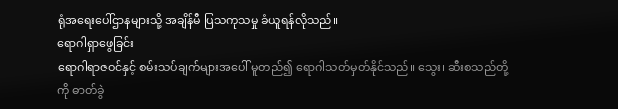ရုံအရေးပေါ်ဌာနများသို့ အချိန်မီ ပြသကုသမှု ခံယူရန်လိုသည်။
ရောဂါရှာဖွေခြင်း
ရောဂါရာဇဝင်နှင့် စမ်းသပ်ချက်များအပေါ် မူတည်၍ ရောဂါသတ်မှတ်နိုင်သည်။ သွေး၊ ဆီးစသည်တို့ကို ဓာတ်ခွဲ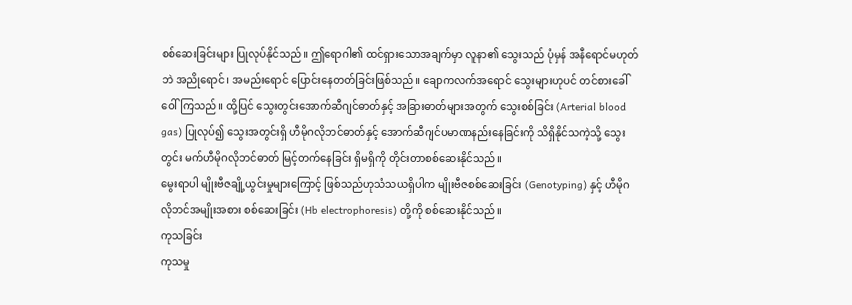စစ်ဆေးခြင်းများ ပြုလုပ်နိုင်သည်။ ဤရောဂါ၏ ထင်ရှားသောအချက်မှာ လူနာ၏ သွေးသည် ပုံမှန် အနီရောင်မဟုတ်ဘဲ အညိုရောင်၊ အမည်းရောင် ပြောင်းနေတတ်ခြင်းဖြစ်သည်။ ချောကလက်အရောင် သွေးများဟုပင် တင်စားခေါ်ဝေါ်ကြသည်။ ထို့ပြင် သွေးတွင်းအောက်ဆီဂျင်ဓာတ်နှင့် အခြားဓာတ်များအတွက် သွေးစစ်ခြင်း (Arterial blood gas) ပြုလုပ်၍ သွေးအတွင်းရှိ ဟီမိုဂလိုဘင်ဓာတ်နှင့် အောက်ဆီဂျင်ပမာဏနည်းနေခြင်းကို သိရှိနိုင်သကဲ့သို့ သွေးတွင်း မက်ဟီမိုဂလိုဘင်ဓာတ် မြင့်တက်နေခြင်း ရှိမရှိကို တိုင်းတာစစ်ဆေးနိုင်သည်။
မွေးရာပါ မျိုးဗီဇချို့ယွင်းမှုများကြောင့် ဖြစ်သည်ဟုသံသယရှိပါက မျိုးဗီဇစစ်ဆေးခြင်း (Genotyping) နှင့် ဟီမိုဂလိုဘင်အမျိုးအစား စစ်ဆေးခြင်း (Hb electrophoresis) တို့ကို စစ်ဆေးနိုင်သည်။
ကုသခြင်း
ကုသမှု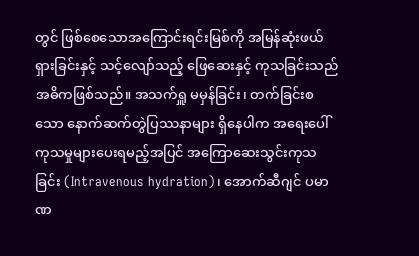တွင် ဖြစ်စေသောအကြောင်းရင်းမြစ်ကို အမြန်ဆုံးဖယ်ရှားခြင်းနှင့် သင့်လျော်သည့် ဖြေဆေးနှင့် ကုသခြင်းသည် အဓိကဖြစ်သည်။ အသက်ရှူ မမှန်ခြင်း၊ တက်ခြင်းစသော နောက်ဆက်တွဲပြဿနာများ ရှိနေပါက အရေးပေါ်ကုသမှုများပေးရမည့်အပြင် အကြောဆေးသွင်းကုသခြင်း (Intravenous hydration)၊ အောက်ဆီဂျင် ပမာဏ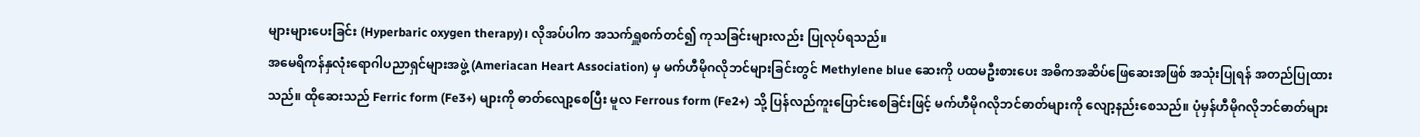များများပေးခြင်း (Hyperbaric oxygen therapy)၊ လိုအပ်ပါက အသက်ရှူစက်တင်၍ ကုသခြင်းများလည်း ပြုလုပ်ရသည်။
အမေရိကန်နှလုံးရောဂါပညာရှင်များအဖွဲ့ (Ameriacan Heart Association) မှ မက်ဟီမိုဂလိုဘင်များခြင်းတွင် Methylene blue ဆေးကို ပထမဦးစားပေး အဓိကအဆိပ်ဖြေဆေးအဖြစ် အသုံးပြုရန် အတည်ပြုထားသည်။ ထိုဆေးသည် Ferric form (Fe3+) များကို ဓာတ်လျော့စေပြီး မူလ Ferrous form (Fe2+) သို့ ပြန်လည်ကူးပြောင်းစေခြင်းဖြင့် မက်ဟီမိုဂလိုဘင်ဓာတ်များကို လျော့နည်းစေသည်။ ပုံမှန်ဟီမိုဂလိုဘင်ဓာတ်များ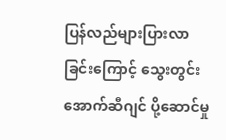ပြန်လည်များပြားလာခြင်းကြောင့် သွေးတွင်းအောက်ဆီဂျင် ပို့ဆောင်မှု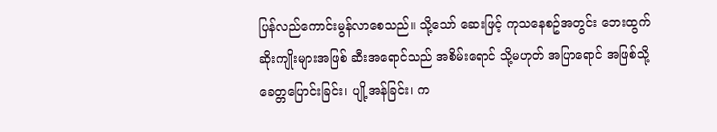ပြန်လည်ကောင်းမွန်လာစေသည်။ သို့သော် ဆေးဖြင့် ကုသနေစဥ်အတွင်း ဘေးထွက်ဆိုးကျိုးများအဖြစ် ဆီးအရောင်သည် အစိမ်းရောင် သို့မဟုတ် အပြာရောင် အဖြစ်သို့ ခေတ္တပြောင်းခြင်း၊ ပျို့အန်ခြင်း၊ က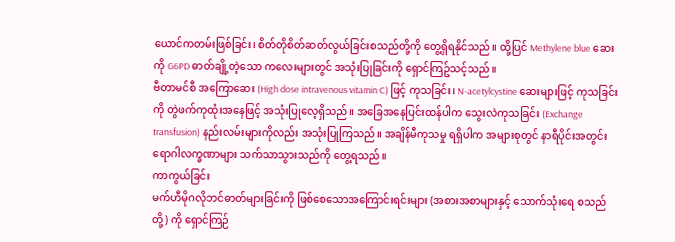ယောင်ကတမ်းဖြစ်ခြင်း၊ စိတ်တိုစိတ်ဆတ်လွယ်ခြင်းစသည်တို့ကို တွေ့ရှိရနိုင်သည်။ ထို့ပြင် Methylene blue ဆေးကို G6PD ဓာတ်ချို့တဲ့သော ကလေးများတွင် အသုံးပြုခြင်းကို ရှောင်ကြဥ်သင့်သည်။
ဗီတာမင်စီ အကြောဆေး (High dose intravenous vitamin C) ဖြင့် ကုသခြင်း၊ N-acetylcystine ဆေးများဖြင့် ကုသခြင်းကို တွဲဖက်ကုထုံးအနေဖြင့် အသုံးပြုလေ့ရှိသည်။ အခြေအနေပြင်းထန်ပါက သွေးလဲကုသခြင်း (Exchange transfusion) နည်းလမ်းများကိုလည်း အသုံးပြုကြသည်။ အချိန်မီကုသမှု ရရှိပါက အများစုတွင် နာရီပိုင်းအတွင်း ရောဂါလက္ခဏာများ သက်သာသွားသည်ကို တွေ့ရသည်။
ကာကွယ်ခြင်း
မက်ဟီမိုဂလိုဘင်ဓာတ်များခြင်းကို ဖြစ်စေသောအကြောင်းရင်းများ (အစားအစာများနှင့် သောက်သုံးရေ စသည်တို့) ကို ရှောင်ကြဉ်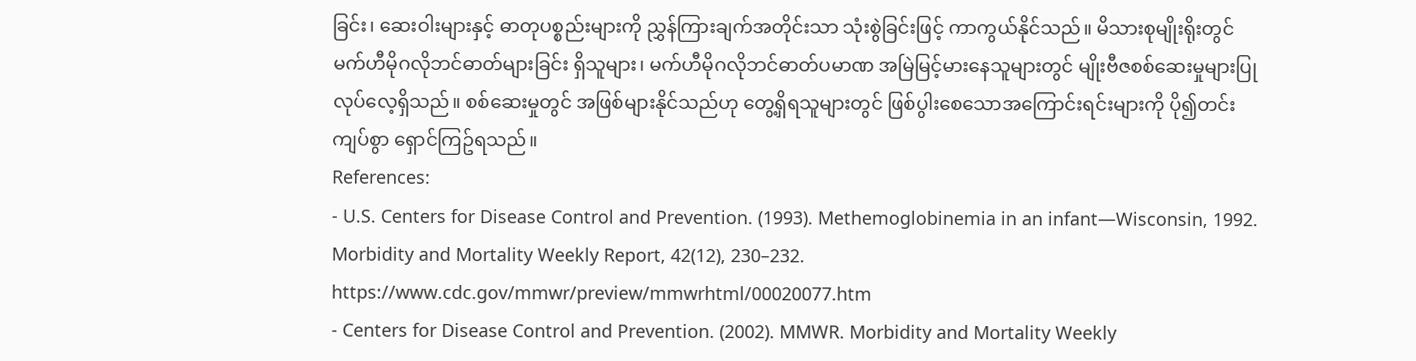ခြင်း၊ ဆေးဝါးများနှင့် ဓာတုပစ္စည်းများကို ညွှန်ကြားချက်အတိုင်းသာ သုံးစွဲခြင်းဖြင့် ကာကွယ်နိုင်သည်။ မိသားစုမျိုးရိုးတွင် မက်ဟီမိုဂလိုဘင်ဓာတ်များခြင်း ရှိသူများ၊ မက်ဟီမိုဂလိုဘင်ဓာတ်ပမာဏ အမြဲမြင့်မားနေသူများတွင် မျိုးဗီဇစစ်ဆေးမှုများပြုလုပ်လေ့ရှိသည်။ စစ်ဆေးမှုတွင် အဖြစ်များနိုင်သည်ဟု တွေ့ရှိရသူများတွင် ဖြစ်ပွါးစေသောအကြောင်းရင်းများကို ပို၍တင်းကျပ်စွာ ရှောင်ကြဥ်ရသည်။
References:
- U.S. Centers for Disease Control and Prevention. (1993). Methemoglobinemia in an infant—Wisconsin, 1992. Morbidity and Mortality Weekly Report, 42(12), 230–232. https://www.cdc.gov/mmwr/preview/mmwrhtml/00020077.htm
- Centers for Disease Control and Prevention. (2002). MMWR. Morbidity and Mortality Weekly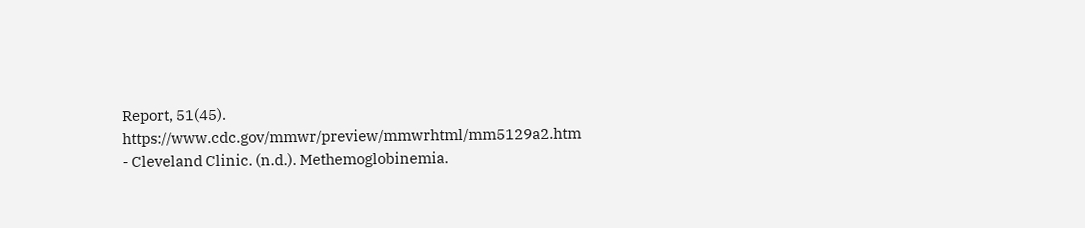Report, 51(45). https://www.cdc.gov/mmwr/preview/mmwrhtml/mm5129a2.htm
- Cleveland Clinic. (n.d.). Methemoglobinemia.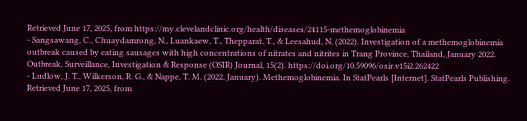Retrieved June 17, 2025, from https://my.clevelandclinic.org/health/diseases/24115-methemoglobinemia
- Sangsawang, C., Chuaydamrong, N., Luankaew, T., Thepparat, T., & Leesahud, N. (2022). Investigation of a methemoglobinemia outbreak caused by eating sausages with high concentrations of nitrates and nitrites in Trang Province, Thailand, January 2022. Outbreak, Surveillance, Investigation & Response (OSIR) Journal, 15(2). https://doi.org/10.59096/osir.v15i2.262422
- Ludlow, J. T., Wilkerson, R. G., & Nappe, T. M. (2022, January). Methemoglobinemia. In StatPearls [Internet]. StatPearls Publishing. Retrieved June 17, 2025, from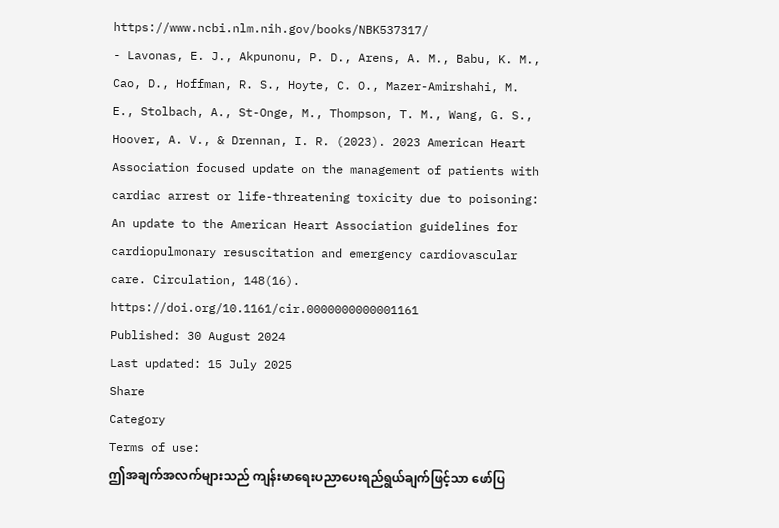https://www.ncbi.nlm.nih.gov/books/NBK537317/
- Lavonas, E. J., Akpunonu, P. D., Arens, A. M., Babu, K. M., Cao, D., Hoffman, R. S., Hoyte, C. O., Mazer-Amirshahi, M. E., Stolbach, A., St-Onge, M., Thompson, T. M., Wang, G. S., Hoover, A. V., & Drennan, I. R. (2023). 2023 American Heart Association focused update on the management of patients with cardiac arrest or life-threatening toxicity due to poisoning: An update to the American Heart Association guidelines for cardiopulmonary resuscitation and emergency cardiovascular care. Circulation, 148(16). https://doi.org/10.1161/cir.0000000000001161
Published: 30 August 2024
Last updated: 15 July 2025
Share
Category
Terms of use:
ဤအချက်အလက်များသည် ကျန်းမာရေးပညာပေးရည်ရွယ်ချက်ဖြင့်သာ ဖော်ပြ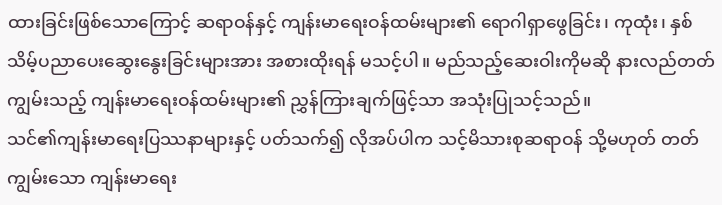ထားခြင်းဖြစ်သောကြောင့် ဆရာဝန်နှင့် ကျန်းမာရေးဝန်ထမ်းများ၏ ရောဂါရှာဖွေခြင်း၊ ကုထုံး၊ နှစ်သိမ့်ပညာပေးဆွေးနွေးခြင်းများအား အစားထိုးရန် မသင့်ပါ။ မည်သည့်ဆေးဝါးကိုမဆို နားလည်တတ်ကျွမ်းသည့် ကျန်းမာရေးဝန်ထမ်းများ၏ ညွှန်ကြားချက်ဖြင့်သာ အသုံးပြုသင့်သည်။
သင်၏ကျန်းမာရေးပြဿနာများနှင့် ပတ်သက်၍ လိုအပ်ပါက သင့်မိသားစုဆရာဝန် သို့မဟုတ် တတ်ကျွမ်းသော ကျန်းမာရေး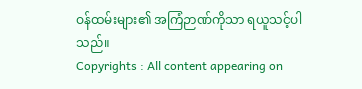ဝန်ထမ်းများ၏ အကြံဉာဏ်ကိုသာ ရယူသင့်ပါသည်။
Copyrights : All content appearing on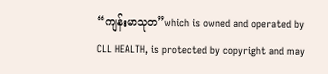“ကျန်းမာသုတ”which is owned and operated by CLL HEALTH, is protected by copyright and may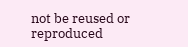not be reused or reproduced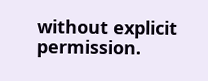without explicit permission.